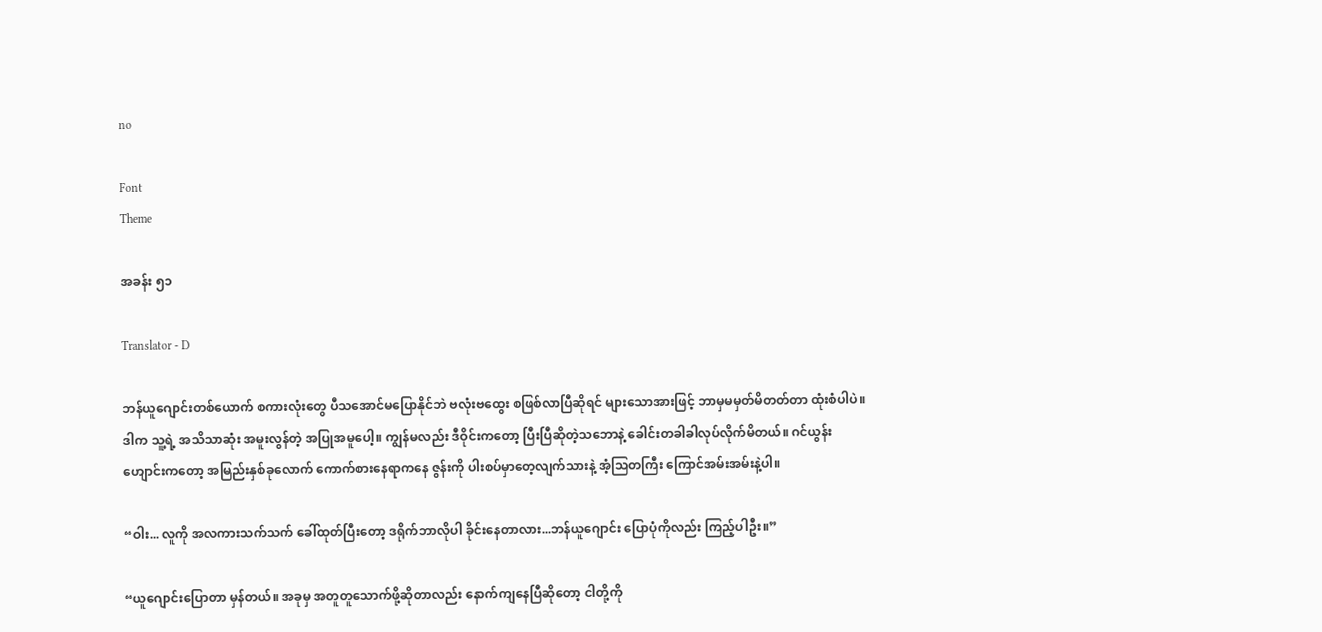no

Font
Theme

အခန်း ၅၁

Translator - D

ဘန်ယူဂျောင်းတစ်ယောက် စကားလုံးတွေ ပီသအောင်မပြောနိုင်ဘဲ ဗလုံးဗထွေး စဖြစ်လာပြီဆိုရင် များသောအားဖြင့် ဘာမှမမှတ်မိတတ်တာ ထုံးစံပါပဲ။ ဒါက သူ့ရဲ့ အသိသာဆုံး အမူးလွန်တဲ့ အပြုအမူပေါ့။ ကျွန်မလည်း ဒီဝိုင်းကတော့ ပြီးပြီဆိုတဲ့သဘောနဲ့ ခေါင်းတခါခါလုပ်လိုက်မိတယ်။ ဂင်ယွန်းဟျောင်းကတော့ အမြည်းနှစ်ခုလောက် ကောက်စားနေရာကနေ ဇွန်းကို ပါးစပ်မှာတေ့လျက်သားနဲ့ အံ့သြတကြီး ကြောင်အမ်းအမ်းနဲ့ပါ။

“ဝါး... လူကို အလကားသက်သက် ခေါ်ထုတ်ပြီးတော့ ဒရိုက်ဘာလိုပါ ခိုင်းနေတာလား...ဘန်ယူဂျောင်း ပြောပုံကိုလည်း ကြည့်ပါဦး။”

“ယူဂျောင်းပြောတာ မှန်တယ်။ အခုမှ အတူတူသောက်ဖို့ဆိုတာလည်း နောက်ကျနေပြီဆိုတော့ ငါတို့ကို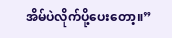အိမ်ပဲလိုက်ပို့ပေးတော့။”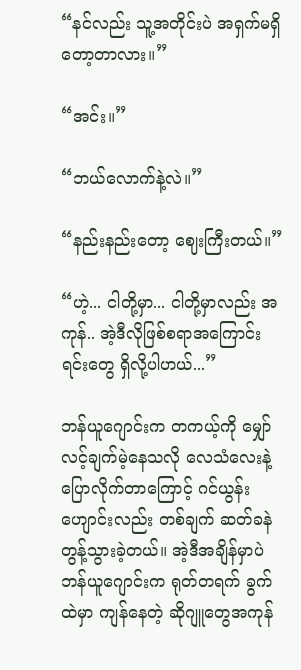“နင်လည်း သူ့အတိုင်းပဲ အရှက်မရှိတော့တာလား။”

“အင်း။”

“ဘယ်လောက်နဲ့လဲ။”

“နည်းနည်းတော့ ဈေးကြီးတယ်။”

“ဟဲ့... ငါတို့မှာ... ငါတို့မှာလည်း အကုန်.. အဲ့ဒီလိုဖြစ်စရာအကြောင်းရင်းတွေ ရှိလို့ပါဟယ်...”

ဘန်ယူဂျောင်းက တကယ့်ကို မျှော်လင့်ချက်မဲ့နေသလို လေသံလေးနဲ့ ပြောလိုက်တာကြောင့် ဂင်ယွန်းဟျောင်းလည်း တစ်ချက် ဆတ်ခနဲတွန့်သွားခဲ့တယ်။ အဲ့ဒီအချိန်မှာပဲ ဘန်ယူဂျောင်းက ရုတ်တရက် ခွက်ထဲမှာ ကျန်နေတဲ့ ဆိုဂျူတွေအကုန်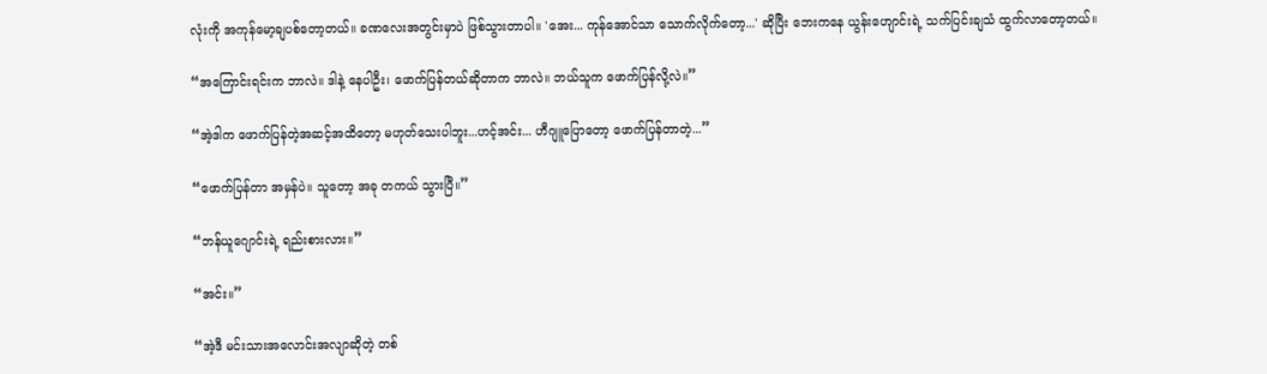လုံးကို အကုန်မော့ချပစ်တော့တယ်။ ခဏလေးအတွင်းမှာပဲ ဖြစ်သွားတာပါ။ 'အေး... ကုန်အောင်သာ သောက်လိုက်တော့...' ဆိုပြီး ဘေးကနေ ယွန်းဟျောင်းရဲ့ သက်ပြင်းချသံ ထွက်လာတော့တယ်။

“အကြောင်းရင်းက ဘာလဲ။ ဒါနဲ့ နေပါဦး၊ ဖောက်ပြန်တယ်ဆိုတာက ဘာလဲ။ ဘယ်သူက ဖောက်ပြန်လို့လဲ။”

“အဲ့ဒါက ဖောက်ပြန်တဲ့အဆင့်အထိတော့ မဟုတ်သေးပါဘူး...ဟင့်အင်း... ဟီဂျူပြောတော့ ဖောက်ပြန်တာတဲ့...”

“ဖောက်ပြန်တာ အမှန်ပဲ။ သူတော့ အခု တကယ် သွားပြီ။”

“ဘန်ယူဂျောင်းရဲ့ ရည်းစားလား။”

“အင်း။”

“အဲ့ဒီ မင်းသားအလောင်းအလျာဆိုတဲ့ တစ်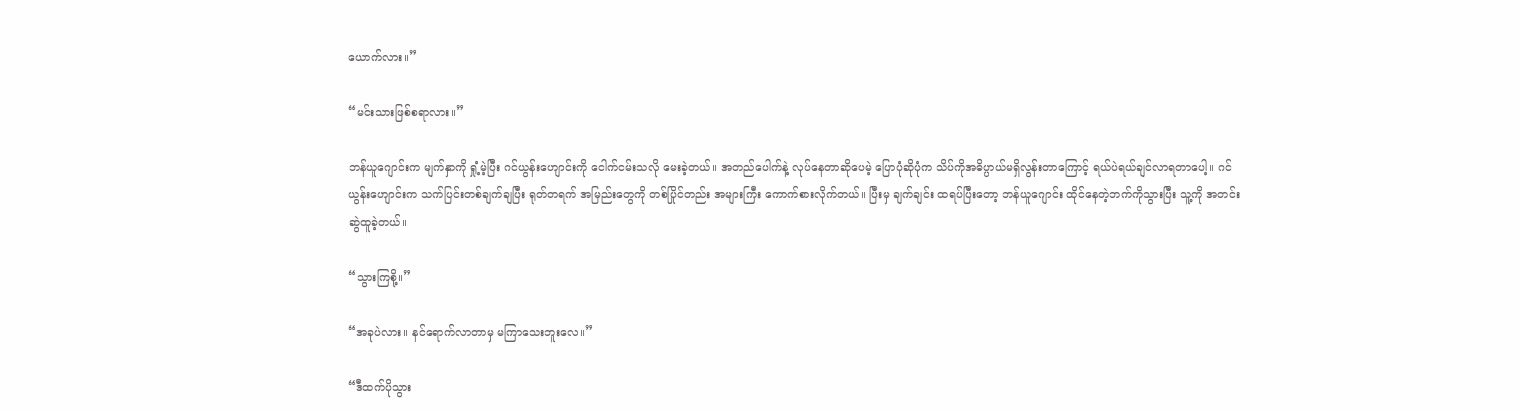ယောက်လား။”

“မင်းသားဖြစ်စရာလား။”

ဘန်ယူဂျောင်းက မျက်နှာကို ရှုံ့မဲ့ပြီး ဂင်ယွန်းဟျောင်းကို ငေါက်ငမ်းသလို မေးခဲ့တယ်။ အတည်ပေါက်နဲ့ လုပ်နေတာဆိုပေမဲ့ ပြောပုံဆိုပုံက သိပ်ကိုအဓိပ္ပာယ်မရှိလွန်းတာကြောင့် ရယ်ပဲရယ်ချင်လာရတာပေါ့။ ဂင်ယွန်းဟျောင်းက သက်ပြင်းတစ်ချက်ချပြီး ရုတ်တရက် အမြည်းတွေကို တစ်ပြိုင်တည်း အများကြီး ကောက်စားလိုက်တယ်။ ပြီးမှ ချက်ချင်း ထရပ်ပြီးတော့ ဘန်ယူဂျောင်း ထိုင်နေတဲ့ဘက်ကိုသွားပြီး သူ့ကို အတင်းဆွဲထူခဲ့တယ်။

“သွားကြစို့။”

“အခုပဲလား။ နင်ရောက်လာတာမှ မကြာသေးဘူးလေ။”

“ဒီထက်ပိုသွား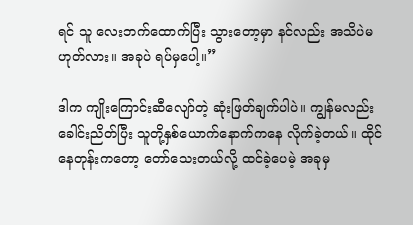ရင် သူ လေးဘက်ထောက်ပြီး သွားတော့မှာ နင်လည်း အသိပဲမဟုတ်လား။ အခုပဲ ရပ်မှပေါ့။”

ဒါက ကျိုးကြောင်းဆီလျော်တဲ့ ဆုံးဖြတ်ချက်ပါပဲ။ ကျွန်မလည်း ခေါင်းညိတ်ပြီး သူတို့နှစ်ယောက်နောက်ကနေ လိုက်ခဲ့တယ်။ ထိုင်နေတုန်းကတော့ တော်သေးတယ်လို့ ထင်ခဲ့ပေမဲ့ အခုမှ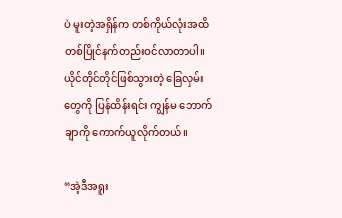ပဲ မူးတဲ့အရှိန်က တစ်ကိုယ်လုံးအထိ တစ်ပြိုင်နက်တည်းဝင်လာတာပါ။ ယိုင်တိုင်တိုင်ဖြစ်သွားတဲ့ ခြေလှမ်းတွေကို ပြန်ထိန်းရင်း ကျွန်မ ဘောက်ချာကို ကောက်ယူလိုက်တယ်။

“အဲ့ဒီအရူး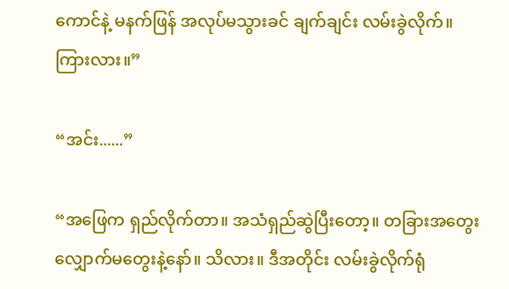ကောင်နဲ့ မနက်ဖြန် အလုပ်မသွားခင် ချက်ချင်း လမ်းခွဲလိုက်။ ကြားလား။”

“အင်း......”

“အဖြေက ရှည်လိုက်တာ။ အသံရှည်ဆွဲပြီးတော့။ တခြားအတွေး လျှောက်မတွေးနဲ့နော်။ သိလား။ ဒီအတိုင်း လမ်းခွဲလိုက်ရုံ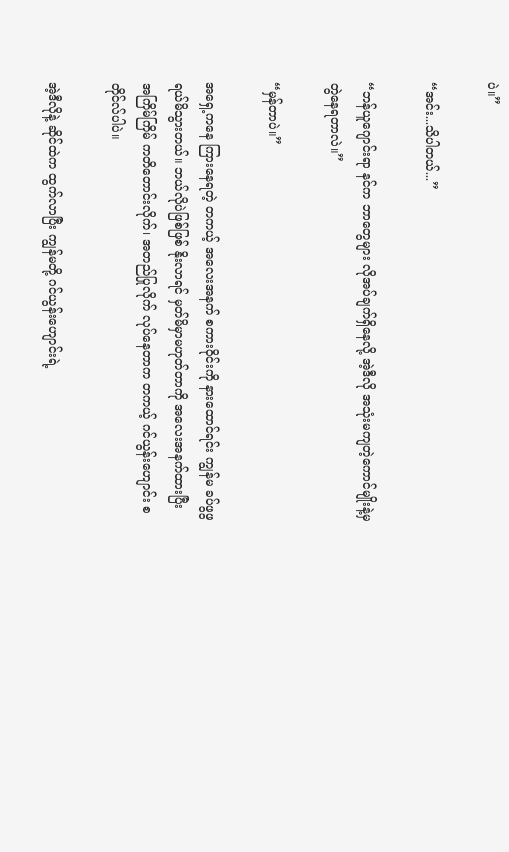ပဲ။”

“အင်း...သိပါတယ်...”

“ဘန်ယူဂျောင်းရာ နင်က ဘာတွေများ လိုအပ်ချက်ရှိနေလို့ အဲ့ဒီလို အသုံးမကျတဲ့ကောင်မျိုးနဲ့မှ တွဲနေရတာလဲ။”

“မှန်တာပဲ။”

အရှေ့ကနေ ကြားနေရတဲ့ တကယ့် အလေးအနက် စကားဝိုင်းကို နားထောင်ရင်း ကျွန်မ ခပ်ဖွဖွ ရယ်မိသွားတယ်။ ဘယ်လိုပဲဖြစ်ဖြစ် နိုးလာရင် မှတ်မိမှာမဟုတ်တာကို အလေးအနက်ထားပြီး အကြိမ်ကြိမ် ကတိတောင်းလိုက်၊ အတည်ပြုလိုက် လုပ်နေတာက တကယ့် ဂင်ယွန်းဟျောင်း စတိုင်လ်ပါပဲ။

အဲ့ဒီလိုနဲ့ ဆိုင်ထဲက ထွက်လာပြီး ကျွန်မတို့ ဂင်ယွန်းဟျောင်းရဲ့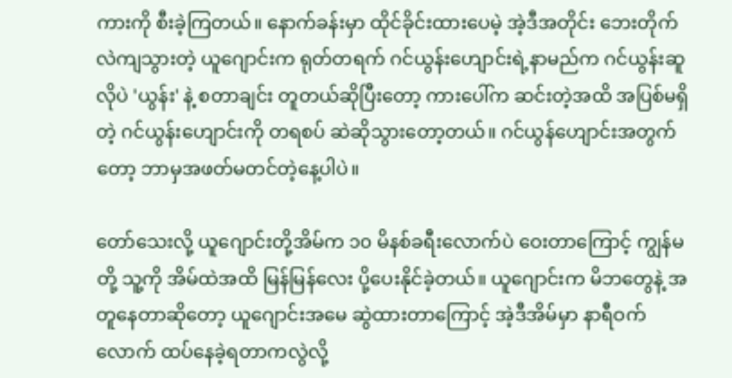ကားကို စီးခဲ့ကြတယ်။ နောက်ခန်းမှာ ထိုင်ခိုင်းထားပေမဲ့ အဲ့ဒီအတိုင်း ဘေးတိုက် လဲကျသွားတဲ့ ယူဂျောင်းက ရုတ်တရက် ဂင်ယွန်းဟျောင်းရဲ့နာမည်က ဂင်ယွန်းဆူလိုပဲ 'ယွန်း' နဲ့ စတာချင်း တူတယ်ဆိုပြီးတော့ ကားပေါ်က ဆင်းတဲ့အထိ အပြစ်မရှိတဲ့ ဂင်ယွန်းဟျောင်းကို တရစပ် ဆဲဆိုသွားတော့တယ်။ ဂင်ယွန်ဟျောင်းအတွက်တော့ ဘာမှအဖတ်မတင်တဲ့နေ့ပါပဲ။

တော်သေးလို့ ယူဂျောင်းတို့အိမ်က ၁၀ မိနစ်ခရီးလောက်ပဲ ဝေးတာကြောင့် ကျွန်မတို့ သူ့ကို အိမ်ထဲအထိ မြန်မြန်လေး ပို့ပေးနိုင်ခဲ့တယ်။ ယူဂျောင်းက မိဘတွေနဲ့ အတူနေတာဆိုတော့ ယူဂျောင်းအမေ ဆွဲထားတာကြောင့် အဲ့ဒီအိမ်မှာ နာရီဝက်လောက် ထပ်နေခဲ့ရတာကလွဲလို့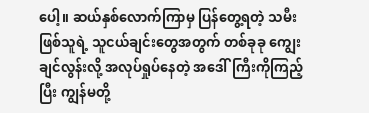ပေါ့။ ဆယ်နှစ်လောက်ကြာမှ ပြန်တွေ့ရတဲ့ သမီးဖြစ်သူရဲ့ သူငယ်ချင်းတွေအတွက် တစ်ခုခု ကျွေးချင်လွန်းလို့ အလုပ်ရှုပ်နေတဲ့ အဒေါ်ကြီးကိုကြည့်ပြီး ကျွန်မတို့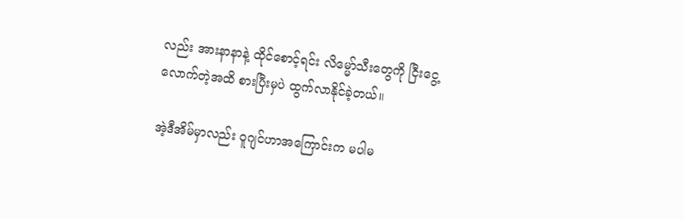လည်း အားနာနာနဲ့ ထိုင်စောင့်ရင်း လိမ္မော်သီးတွေကို ငြီးငွေ့လောက်တဲ့အထိ စားပြီးမှပဲ ထွက်လာနိုင်ခဲ့တယ်။

အဲ့ဒီအိမ်မှာလည်း ဝူဂျင်ဟာအကြောင်းက မပါမ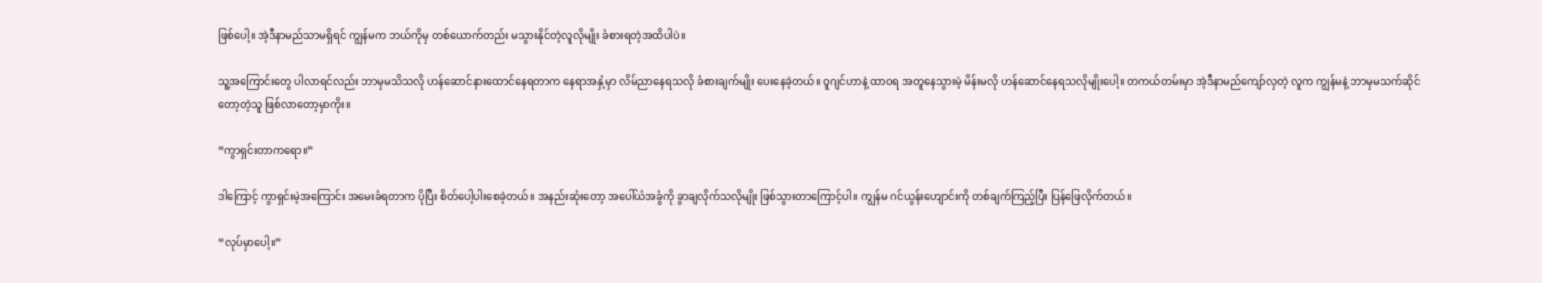ဖြစ်ပေါ့။ အဲ့ဒီနာမည်သာမရှိရင် ကျွန်မက ဘယ်ကိုမှ တစ်ယောက်တည်း မသွားနိုင်တဲ့လူလိုမျိုး ခံစားရတဲ့အထိပါပဲ။

သူ့အကြောင်းတွေ ပါလာရင်လည်း ဘာမှမသိသလို ဟန်ဆောင်နားထောင်နေရတာက နေရာအနှံ့မှာ လိမ်ညာနေရသလို ခံစားချက်မျိုး ပေးနေခဲ့တယ်။ ဝူဂျင်ဟာနဲ့ ထာဝရ အတူနေသွားမဲ့ မိန်းမလို ဟန်ဆောင်နေရသလိုမျိုးပေါ့။ တကယ်တမ်းမှာ အဲ့ဒီနာမည်ကျော်လှတဲ့ လူက ကျွန်မနဲ့ ဘာမှမသက်ဆိုင်တော့တဲ့သူ ဖြစ်လာတော့မှာကိုး။

“ကွာရှင်းတာကရော။”

ဒါကြောင့် ကွာရှင်းမဲ့အကြောင်း အမေးခံရတာက ပိုပြီး စိတ်ပေါ့ပါးစေခဲ့တယ်။ အနည်းဆုံးတော့ အပေါ်ယံအခွံကို ခွာချလိုက်သလိုမျိုး ဖြစ်သွားတာကြောင့်ပါ။ ကျွန်မ ဂင်ယွန်းဟျောင်းကို တစ်ချက်ကြည့်ပြီး ပြန်ဖြေလိုက်တယ်။

“လုပ်မှာပေါ့။”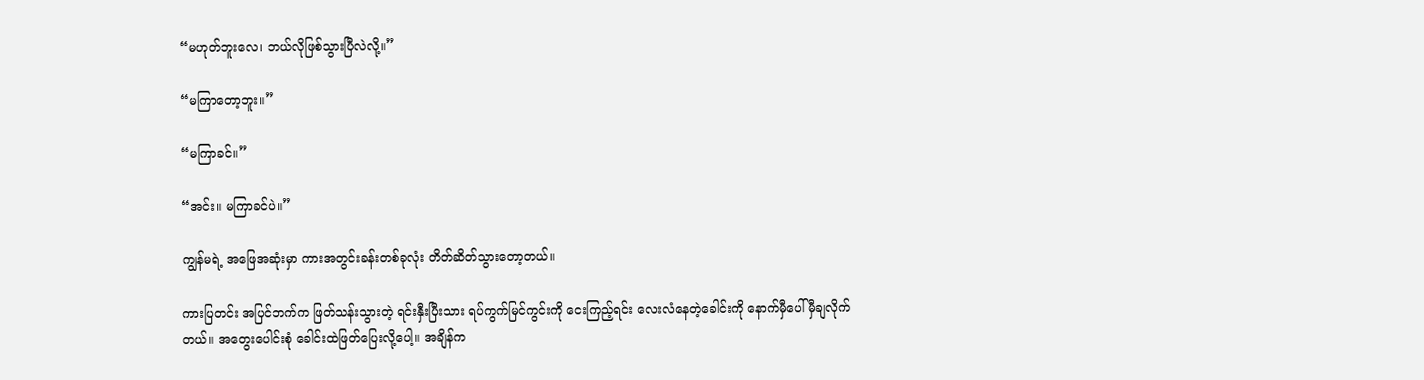“မဟုတ်ဘူးလေ၊ ဘယ်လိုဖြစ်သွားပြီလဲလို့။”

“မကြာတော့ဘူး။”

“မကြာခင်။”

“အင်း။ မကြာခင်ပဲ။”

ကျွန်မရဲ့ အဖြေအဆုံးမှာ ကားအတွင်းခန်းတစ်ခုလုံး တိတ်ဆိတ်သွားတော့တယ်။

ကားပြတင်း အပြင်ဘက်က ဖြတ်သန်းသွားတဲ့ ရင်းနှီးပြီးသား ရပ်ကွက်မြင်ကွင်းကို ငေးကြည့်ရင်း လေးလံနေတဲ့ခေါင်းကို နောက်မှီပေါ် မှီချလိုက်တယ်။ အတွေးပေါင်းစုံ ခေါင်းထဲဖြတ်ပြေးလို့ပေါ့။ အချိန်က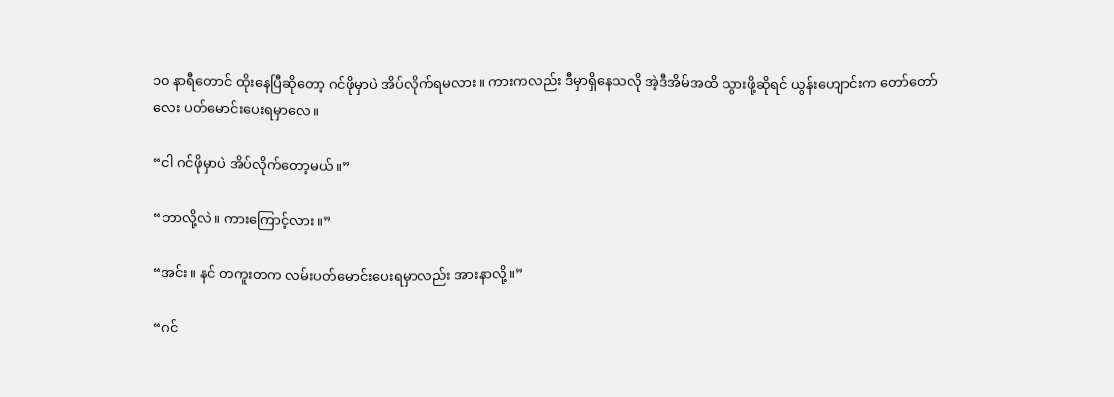၁၀ နာရီတောင် ထိုးနေပြီဆိုတော့ ဂင်ဖိုမှာပဲ အိပ်လိုက်ရမလား။ ကားကလည်း ဒီမှာရှိနေသလို အဲ့ဒီအိမ်အထိ သွားဖို့ဆိုရင် ယွန်းဟျောင်းက တော်တော်လေး ပတ်မောင်းပေးရမှာလေ။

“ငါ ဂင်ဖိုမှာပဲ အိပ်လိုက်တော့မယ်။”

“ဘာလို့လဲ။ ကားကြောင့်လား။”

“အင်း။ နင် တကူးတက လမ်းပတ်မောင်းပေးရမှာလည်း အားနာလို့။”

“ဂင်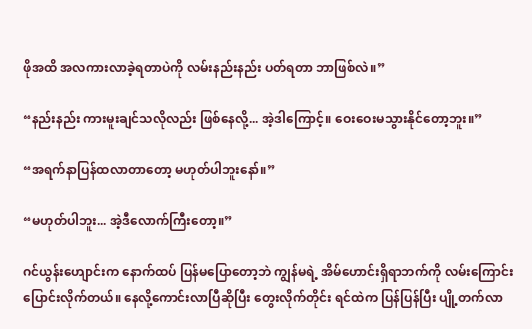ဖိုအထိ အလကားလာခဲ့ရတာပဲကို လမ်းနည်းနည်း ပတ်ရတာ ဘာဖြစ်လဲ။”

“နည်းနည်း ကားမူးချင်သလိုလည်း ဖြစ်နေလို့... အဲ့ဒါကြောင့်။ ဝေးဝေးမသွားနိုင်တော့ဘူး။”

“အရက်နာပြန်ထလာတာတော့ မဟုတ်ပါဘူးနော်။”

“မဟုတ်ပါဘူး... အဲ့ဒီလောက်ကြီးတော့။”

ဂင်ယွန်းဟျောင်းက နောက်ထပ် ပြန်မပြောတော့ဘဲ ကျွန်မရဲ့ အိမ်ဟောင်းရှိရာဘက်ကို လမ်းကြောင်းပြောင်းလိုက်တယ်။ နေလို့ကောင်းလာပြီဆိုပြီး တွေးလိုက်တိုင်း ရင်ထဲက ပြန်ပြန်ပြီး ပျို့တက်လာ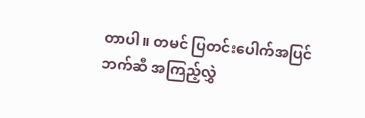တာပါ။ တမင် ပြတင်းပေါက်အပြင်ဘက်ဆီ အကြည့်လွှဲ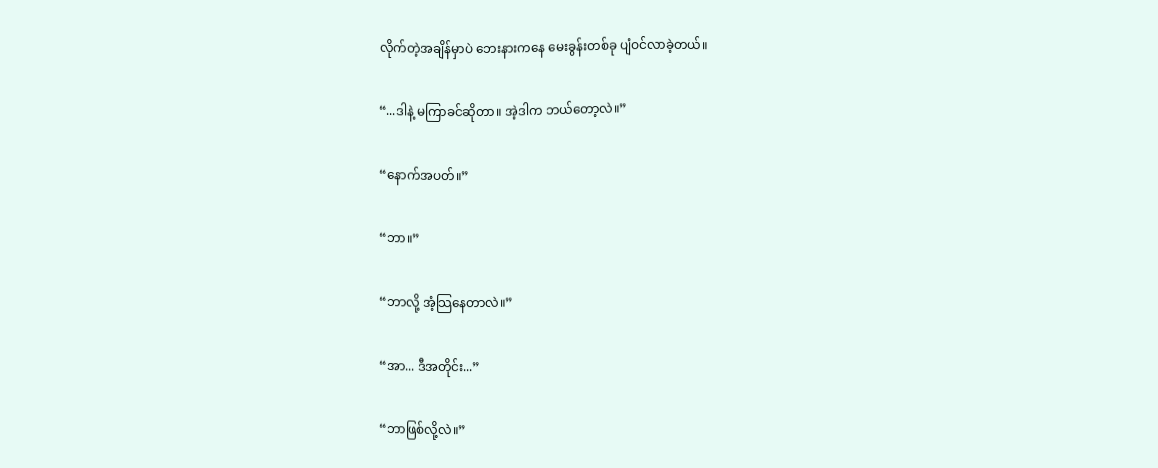လိုက်တဲ့အချိန်မှာပဲ ဘေးနားကနေ မေးခွန်းတစ်ခု ပျံဝင်လာခဲ့တယ်။

“...ဒါနဲ့ မကြာခင်ဆိုတာ။ အဲ့ဒါက ဘယ်တော့လဲ။”

“နောက်အပတ်။”

“ဘာ။”

“ဘာလို့ အံ့သြနေတာလဲ။”

“အာ... ဒီအတိုင်း...”

“ဘာဖြစ်လို့လဲ။”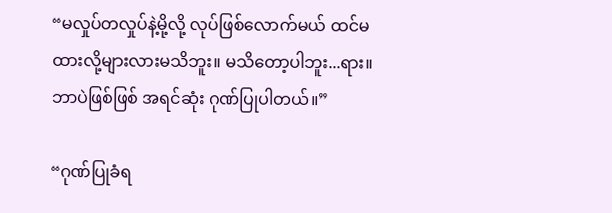“မလှုပ်တလှုပ်နဲ့မို့လို့ လုပ်ဖြစ်လောက်မယ် ထင်မထားလို့များလားမသိဘူး။ မသိတော့ပါဘူး...ရား။ ဘာပဲဖြစ်ဖြစ် အရင်ဆုံး ဂုဏ်ပြုပါတယ်။”

“ဂုဏ်ပြုခံရ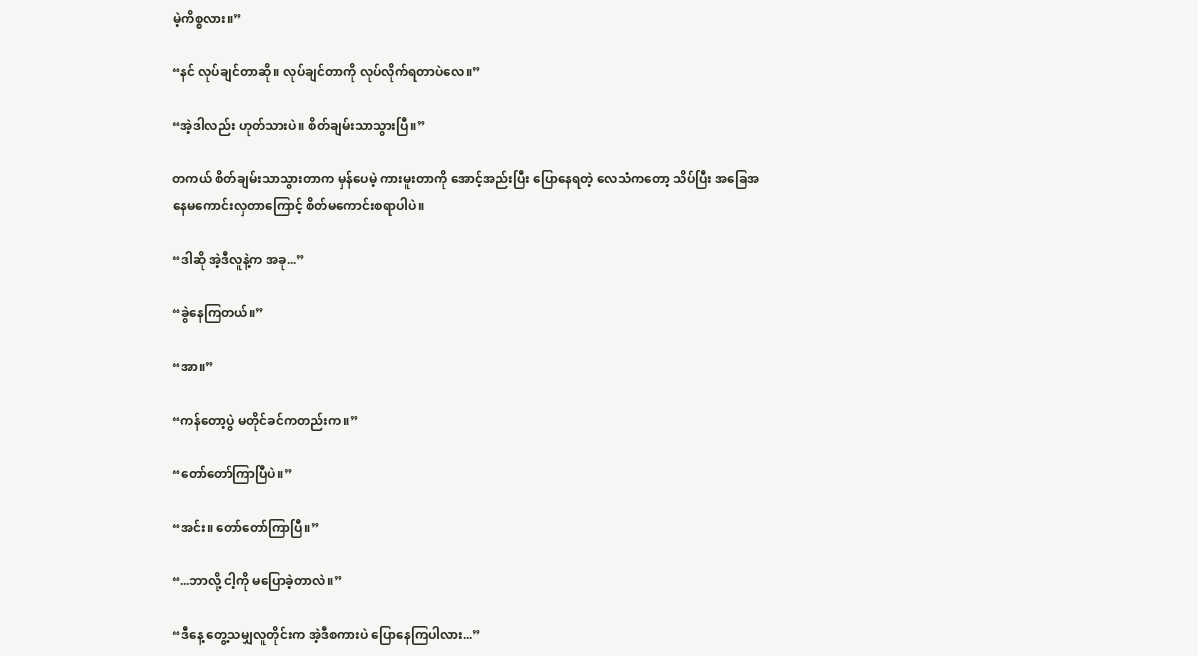မဲ့ကိစ္စလား။”

“နင် လုပ်ချင်တာဆို။ လုပ်ချင်တာကို လုပ်လိုက်ရတာပဲလေ။”

“အဲ့ဒါလည်း ဟုတ်သားပဲ။ စိတ်ချမ်းသာသွားပြီ။”

တကယ် စိတ်ချမ်းသာသွားတာက မှန်ပေမဲ့ ကားမူးတာကို အောင့်အည်းပြီး ပြောနေရတဲ့ လေသံကတော့ သိပ်ပြီး အခြေအနေမကောင်းလှတာကြောင့် စိတ်မကောင်းစရာပါပဲ။

“ဒါဆို အဲ့ဒီလူနဲ့က အခု...”

“ခွဲနေကြတယ်။”

“အာ။”

“ကန်တော့ပွဲ မတိုင်ခင်ကတည်းက။”

“တော်တော်ကြာပြီပဲ။”

“အင်း။ တော်တော်ကြာပြီ။”

“...ဘာလို့ ငါ့ကို မပြောခဲ့တာလဲ။”

“ဒီနေ့ တွေ့သမျှလူတိုင်းက အဲ့ဒီစကားပဲ ပြောနေကြပါလား...”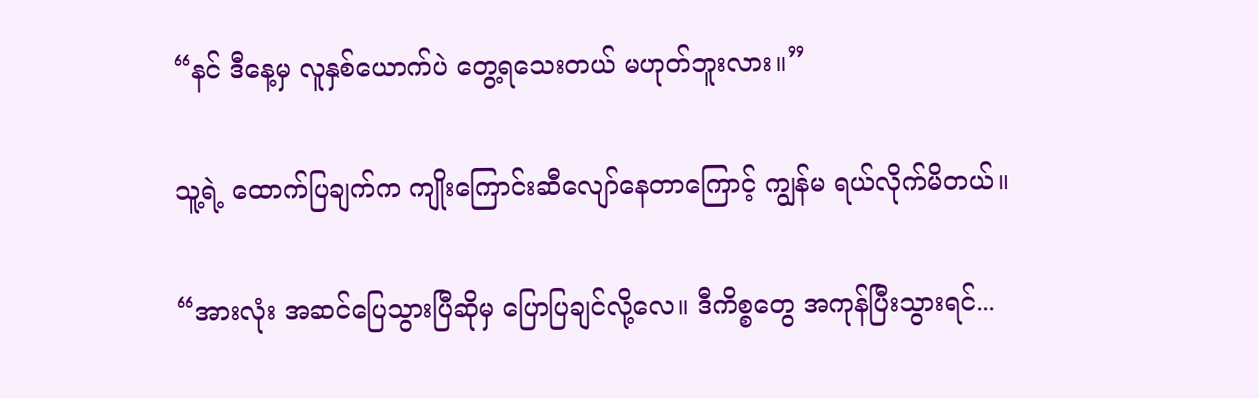“နင် ဒီနေ့မှ လူနှစ်ယောက်ပဲ တွေ့ရသေးတယ် မဟုတ်ဘူးလား။”

သူ့ရဲ့ ထောက်ပြချက်က ကျိုးကြောင်းဆီလျော်နေတာကြောင့် ကျွန်မ ရယ်လိုက်မိတယ်။

“အားလုံး အဆင်ပြေသွားပြီဆိုမှ ပြောပြချင်လို့လေ။ ဒီကိစ္စတွေ အကုန်ပြီးသွားရင်...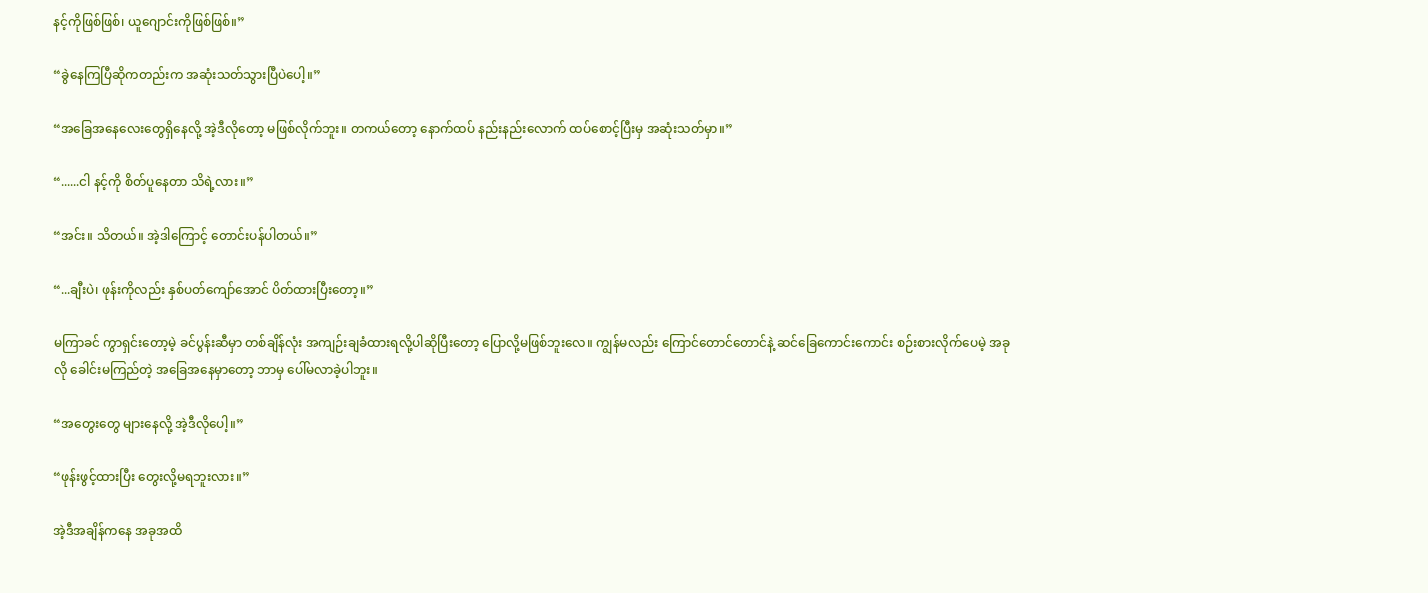နင့်ကိုဖြစ်ဖြစ်၊ ယူဂျောင်းကိုဖြစ်ဖြစ်။”

“ခွဲနေကြပြီဆိုကတည်းက အဆုံးသတ်သွားပြီပဲပေါ့။”

“အခြေအနေလေးတွေရှိနေလို့ အဲ့ဒီလိုတော့ မဖြစ်လိုက်ဘူး။ တကယ်တော့ နောက်ထပ် နည်းနည်းလောက် ထပ်စောင့်ပြီးမှ အဆုံးသတ်မှာ။”

“......ငါ နင့်ကို စိတ်ပူနေတာ သိရဲ့လား။”

“အင်း။ သိတယ်။ အဲ့ဒါကြောင့် တောင်းပန်ပါတယ်။”

“...ချီးပဲ၊ ဖုန်းကိုလည်း နှစ်ပတ်ကျော်အောင် ပိတ်ထားပြီးတော့။”

မကြာခင် ကွာရှင်းတော့မဲ့ ခင်ပွန်းဆီမှာ တစ်ချိန်လုံး အကျဉ်းချခံထားရလို့ပါဆိုပြီးတော့ ပြောလို့မဖြစ်ဘူးလေ။ ကျွန်မလည်း ကြောင်တောင်တောင်နဲ့ ဆင်ခြေကောင်းကောင်း စဉ်းစားလိုက်ပေမဲ့ အခုလို ခေါင်းမကြည်တဲ့ အခြေအနေမှာတော့ ဘာမှ ပေါ်မလာခဲ့ပါဘူး။

“အတွေးတွေ များနေလို့ အဲ့ဒီလိုပေါ့။”

“ဖုန်းဖွင့်ထားပြီး တွေးလို့မရဘူးလား။”

အဲ့ဒီအချိန်ကနေ အခုအထိ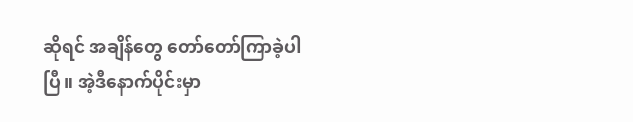ဆိုရင် အချိန်တွေ တော်တော်ကြာခဲ့ပါပြီ။ အဲ့ဒီနောက်ပိုင်းမှာ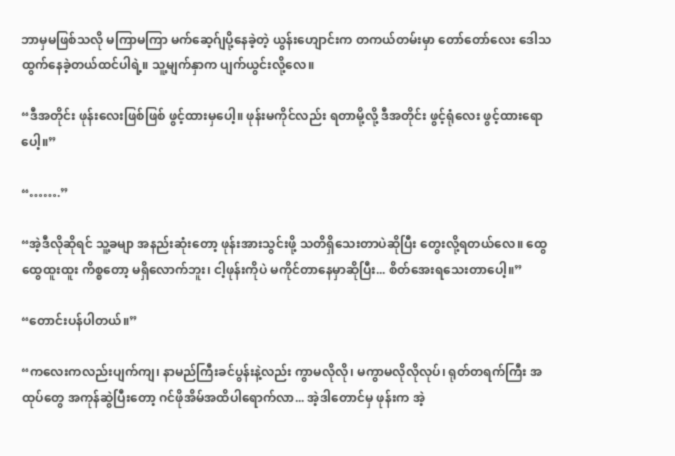ဘာမှမဖြစ်သလို မကြာမကြာ မက်ဆေ့ဂ်ျပို့နေခဲ့တဲ့ ယွန်းဟျောင်းက တကယ်တမ်းမှာ တော်တော်လေး ဒေါသထွက်နေခဲ့တယ်ထင်ပါရဲ့။ သူ့မျက်နှာက ပျက်ယွင်းလို့လေ။

“ဒီအတိုင်း ဖုန်းလေးဖြစ်ဖြစ် ဖွင့်ထားမှပေါ့။ ဖုန်းမကိုင်လည်း ရတာမို့လို့ ဒီအတိုင်း ဖွင့်ရုံလေး ဖွင့်ထားရောပေါ့။”

“…….”

“အဲ့ဒီလိုဆိုရင် သူ့ခမျာ အနည်းဆုံးတော့ ဖုန်းအားသွင်းဖို့ သတိရှိသေးတာပဲဆိုပြီး တွေးလို့ရတယ်လေ။ ထွေထွေထူးထူး ကိစ္စတော့ မရှိလောက်ဘူး၊ ငါ့ဖုန်းကိုပဲ မကိုင်တာနေမှာဆိုပြီး... စိတ်အေးရသေးတာပေါ့။”

“တောင်းပန်ပါတယ်။”

“ကလေးကလည်းပျက်ကျ၊ နာမည်ကြီးခင်ပွန်းနဲ့လည်း ကွာမလိုလို၊ မကွာမလိုလိုလုပ်၊ ရုတ်တရက်ကြီး အထုပ်တွေ အကုန်ဆွဲပြီးတော့ ဂင်ဖိုအိမ်အထိပါရောက်လာ... အဲ့ဒါတောင်မှ ဖုန်းက အဲ့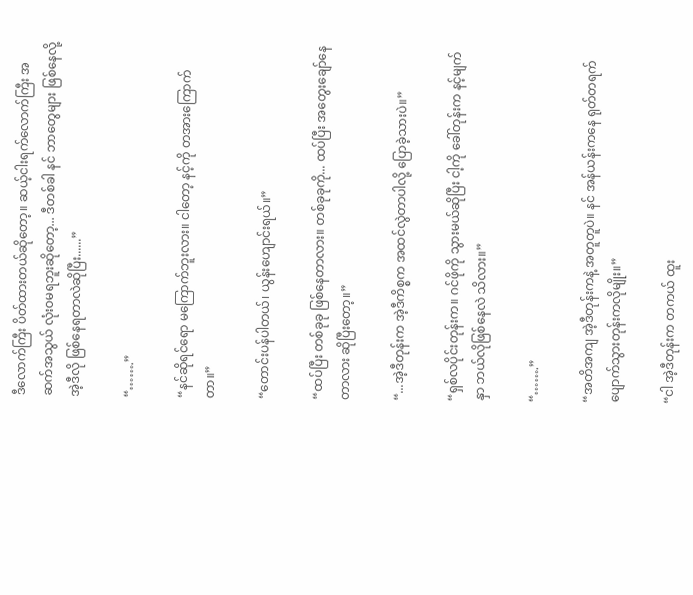ဒီလောက်ကြီး ပိတ်ထားတယ်ဆိုတော့။ ဆယ့်ငါးရက်လောက်ကြီး အဆက်အသွယ် လုံးဝမရဘူးဆိုတော့... ဒီတစ်ခါ နင် ဘာတွေများ ဖြစ်နေလို့ အဲ့ဒီလို ဖြစ်နေရတာလဲဆိုပြီး......”

“…….”

“နင်ဆိုရင်ရော မကြောက်ဘူးလား။ ငါတော့ နင့်ကို တအားကြောက်တာ။”

“တောင်းပန်ပါတယ်၊ ယွန်းဟျောင်းရယ်။”

“ထပ်ပြီး တစ်ခုခု ဖြစ်နေတာလား။ တစ်ခုခုကို... ထပ်ပြီး အတွေးချော်နေတာလား ဆိုပြီးတော့။”

“...အဲ့ဒီတုန်းက အဲ့ဒီကိစ္စက အထင်လွဲတာပါလို့ ပြောခဲ့သားပဲ။”

“ရှစ်လပိုင်းတုန်းက။ ဂင်ဖိုကို သွားမယ်ဆိုပြီး ငါ့ကို ခေါ်တုန်းက နင့်မျက်နှာ ဘယ်လိုဖြစ်နေလဲ သိလား။”

“…….”

“အတိအကျ အဲ့ဒီတုန်းကနဲ့ အတူတူပဲ။ နင် အန်ယန်းကနေ ရုတ်တရက် ပျောက်သွားတုန်းကလိုမျိုး။”

“ငါ အဲ့ဒီတုန်းက တကယ် ထူး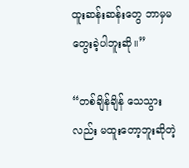ထူးဆန်းဆန်းတွေ ဘာမှမတွေးခဲ့ပါဘူးဆို။”

“တစ်ချိန်ချိန် သေသွားလည်း မထူးတော့ဘူးဆိုတဲ့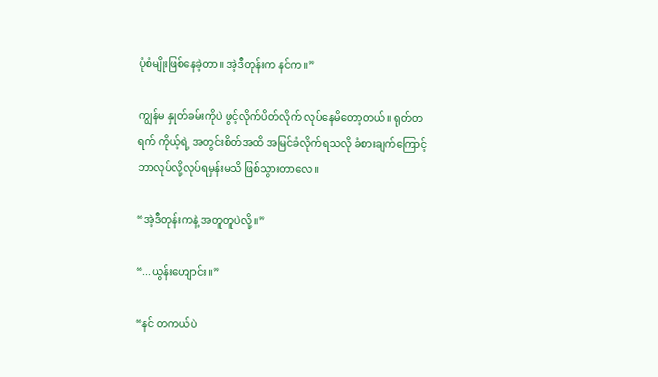ပုံစံမျိုးဖြစ်နေခဲ့တာ။ အဲ့ဒီတုန်းက နင်က။”

ကျွန်မ နှုတ်ခမ်းကိုပဲ ဖွင့်လိုက်ပိတ်လိုက် လုပ်နေမိတော့တယ်။ ရုတ်တရက် ကိုယ့်ရဲ့ အတွင်းစိတ်အထိ အမြင်ခံလိုက်ရသလို ခံစားချက်ကြောင့် ဘာလုပ်လို့လုပ်ရမှန်းမသိ ဖြစ်သွားတာလေ။

“အဲ့ဒီတုန်းကနဲ့ အတူတူပဲလို့။”

“...ယွန်းဟျောင်း။”

“နင် တကယ်ပဲ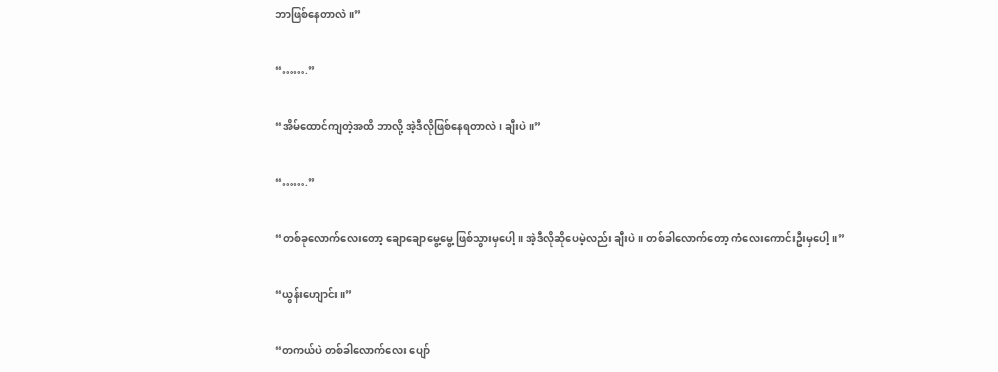ဘာဖြစ်နေတာလဲ။”

“…….”

“အိမ်ထောင်ကျတဲ့အထိ ဘာလို့ အဲ့ဒီလိုဖြစ်နေရတာလဲ၊ ချီးပဲ။”

“…….”

“တစ်ခုလောက်လေးတော့ ချောချောမွေ့မွေ့ ဖြစ်သွားမှပေါ့။ အဲ့ဒီလိုဆိုပေမဲ့လည်း ချီးပဲ။ တစ်ခါလောက်တော့ ကံလေးကောင်းဦးမှပေါ့။”

“ယွန်းဟျောင်း။”

“တကယ်ပဲ တစ်ခါလောက်လေး ပျော်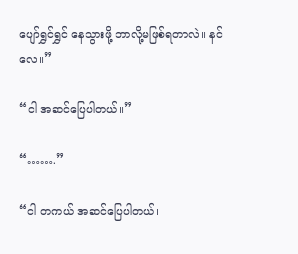ပျော်ရွှင်ရွှင် နေသွားဖို့ ဘာလို့မဖြစ်ရတာလဲ။ နင်လေ။”

“ငါ အဆင်ပြေပါတယ်။”

“…….”

“ငါ တကယ် အဆင်ပြေပါတယ်၊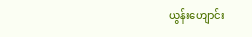ယွန်းဟျောင်း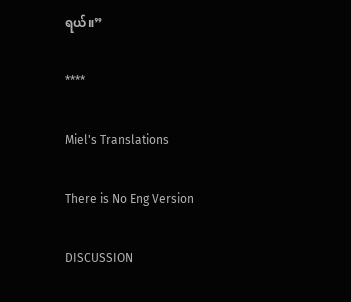ရယ်။”

****

Miel's Translations

There is No Eng Version

DISCUSSION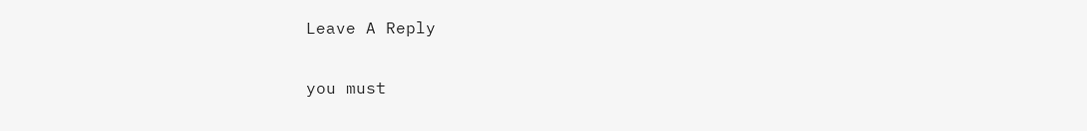Leave A Reply

you must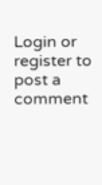Login or register to post a comment